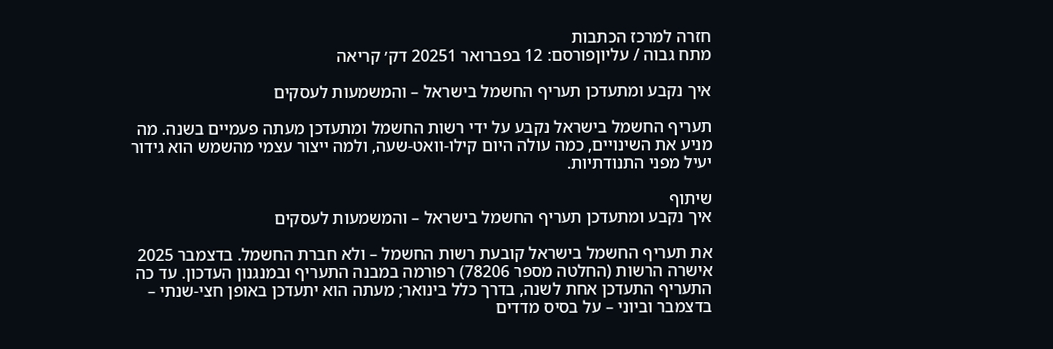חזרה למרכז הכתבות
מתח גבוה / עליוןפורסם: 12 בפברואר 20251 דק׳ קריאה

איך נקבע ומתעדכן תעריף החשמל בישראל – והמשמעות לעסקים

תעריף החשמל בישראל נקבע על ידי רשות החשמל ומתעדכן מעתה פעמיים בשנה. מה מניע את השינויים, כמה עולה היום קילו-וואט-שעה, ולמה ייצור עצמי מהשמש הוא גידור יעיל מפני התנודתיות.

שיתוף
איך נקבע ומתעדכן תעריף החשמל בישראל – והמשמעות לעסקים

את תעריף החשמל בישראל קובעת רשות החשמל – ולא חברת החשמל. בדצמבר 2025 אישרה הרשות (החלטה מספר 78206) רפורמה במבנה התעריף ובמנגנון העדכון. עד כה התעריף התעדכן אחת לשנה, בדרך כלל בינואר; מעתה הוא יתעדכן באופן חצי-שנתי – בדצמבר וביוני – על בסיס מדדים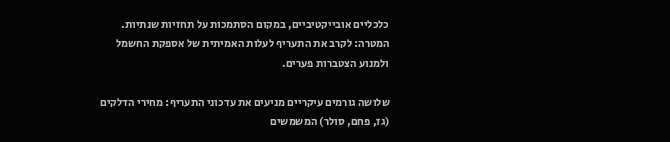כלכליים אובייקטיביים, במקום הסתמכות על תחזיות שנתיות. המטרה: לקרב את התעריף לעלות האמיתית של אספקת החשמל ולמנוע הצטברות פערים.

שלושה גורמים עיקריים מניעים את עדכוני התעריף: מחירי הדלקים (גז, פחם, סולר) המשמשים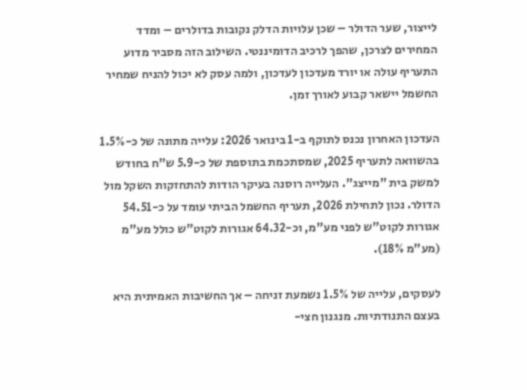לייצור, שער הדולר – שכן עלויות הדלק נקובות בדולרים – ומדד המחירים לצרכן, שהפך לרכיב הדומיננטי. השילוב הזה מסביר מדוע התעריף עולה או יורד מעדכון לעדכון, ולמה עסק לא יכול להניח שמחיר החשמל יישאר קבוע לאורך זמן.

העדכון האחרון נכנס לתוקף ב-1 בינואר 2026: עלייה מתונה של כ-1.5% בהשוואה לתעריף 2025, שמסתכמת בתוספת של כ-5.9 ש"ח בחודש למשק בית "מייצג". העלייה רוסנה בעיקר הודות להתחזקות השקל מול הדולר. נכון לתחילת 2026, תעריף החשמל הביתי עומד על כ-54.51 אגורות לקוט"ש לפני מע"מ, וכ-64.32 אגורות לקוט"ש כולל מע"מ (מע"מ 18%).

לעסקים, עלייה של 1.5% נשמעת זניחה – אך החשיבות האמיתית היא בעצם התנודתיות. מנגנון חצי-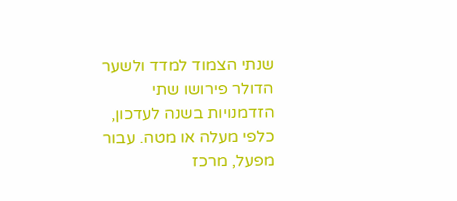שנתי הצמוד למדד ולשער הדולר פירושו שתי הזדמנויות בשנה לעדכון, כלפי מעלה או מטה. עבור מפעל, מרכז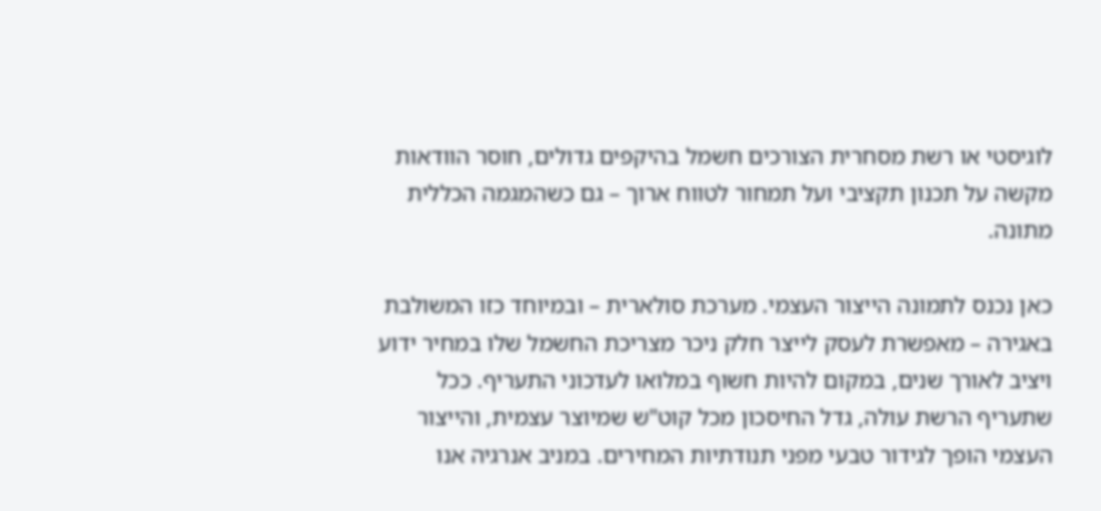לוגיסטי או רשת מסחרית הצורכים חשמל בהיקפים גדולים, חוסר הוודאות מקשה על תכנון תקציבי ועל תמחור לטווח ארוך – גם כשהמגמה הכללית מתונה.

כאן נכנס לתמונה הייצור העצמי. מערכת סולארית – ובמיוחד כזו המשולבת באגירה – מאפשרת לעסק לייצר חלק ניכר מצריכת החשמל שלו במחיר ידוע ויציב לאורך שנים, במקום להיות חשוף במלואו לעדכוני התעריף. ככל שתעריף הרשת עולה, גדל החיסכון מכל קוט"ש שמיוצר עצמית, והייצור העצמי הופך לגידור טבעי מפני תנודתיות המחירים. במניב אנרגיה אנו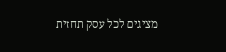מציגים לכל עסק תחזית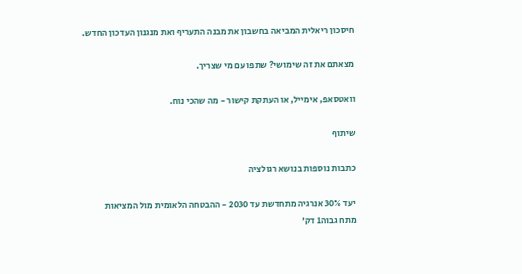חיסכון ריאלית המביאה בחשבון את מבנה התעריף ואת מנגנון העדכון החדש.

מצאתם את זה שימושי? שתפו עם מי שצריך.

וואטסאפ, אימייל, או העתקת קישור - מה שהכי נוח.

שיתוף

כתבות נוספות בנושא רגולציה

יעד 30% אנרגיה מתחדשת עד 2030 - ההבטחה הלאומית מול המציאות
מתח גבוה1 דק׳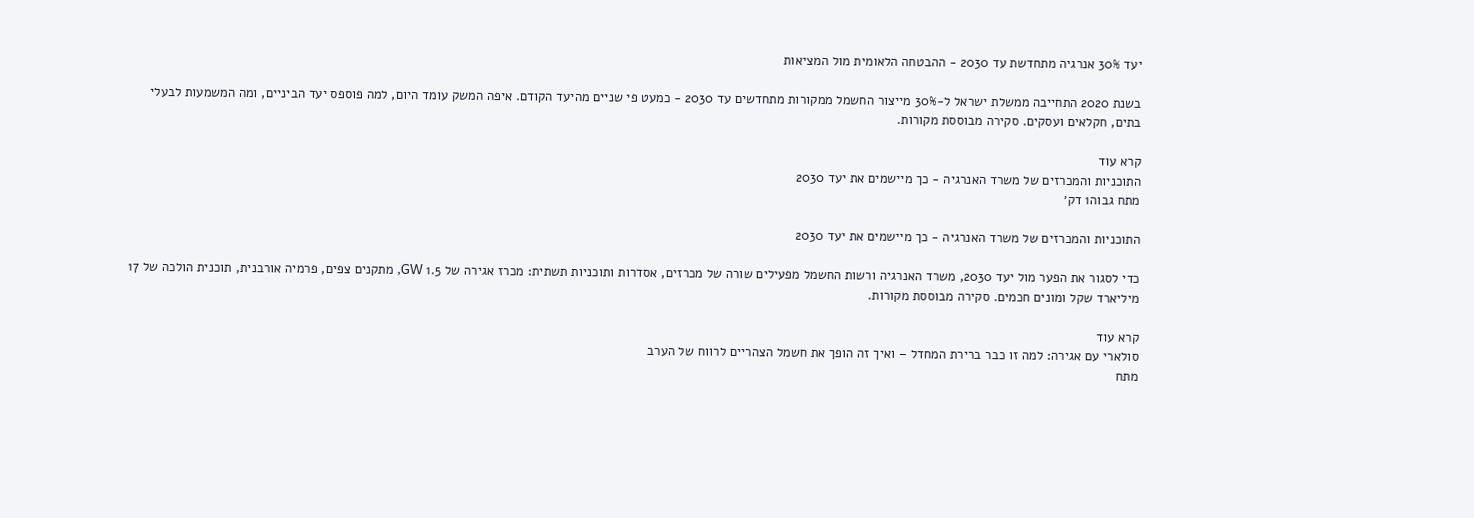יעד 30% אנרגיה מתחדשת עד 2030 - ההבטחה הלאומית מול המציאות

בשנת 2020 התחייבה ממשלת ישראל ל-30% מייצור החשמל ממקורות מתחדשים עד 2030 - כמעט פי שניים מהיעד הקודם. איפה המשק עומד היום, למה פוספס יעד הביניים, ומה המשמעות לבעלי בתים, חקלאים ועסקים. סקירה מבוססת מקורות.

קרא עוד
התוכניות והמכרזים של משרד האנרגיה - כך מיישמים את יעד 2030
מתח גבוה1 דק׳

התוכניות והמכרזים של משרד האנרגיה - כך מיישמים את יעד 2030

כדי לסגור את הפער מול יעד 2030, משרד האנרגיה ורשות החשמל מפעילים שורה של מכרזים, אסדרות ותוכניות תשתית: מכרז אגירה של 1.5 GW, מתקנים צפים, פרמיה אורבנית, תוכנית הולכה של 17 מיליארד שקל ומונים חכמים. סקירה מבוססת מקורות.

קרא עוד
סולארי עם אגירה: למה זו כבר ברירת המחדל – ואיך זה הופך את חשמל הצהריים לרווח של הערב
מתח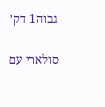גבוה1 דק׳

סולארי עם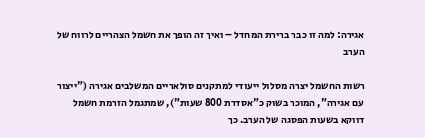אגירה: למה זו כבר ברירת המחדל – ואיך זה הופך את חשמל הצהריים לרווח של הערב

רשות החשמל יצרה מסלול ייעודי למתקנים סולאריים המשלבים אגירה ("ייצור עם אגירה", המוכר בשוק כ"אסדרת 800 שעות"), שמתגמל הזרמת חשמל דווקא בשעות הפסגה של הערב. כך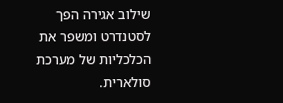שילוב אגירה הפך לסטנדרט ומשפר את הכלכליות של מערכת סולארית.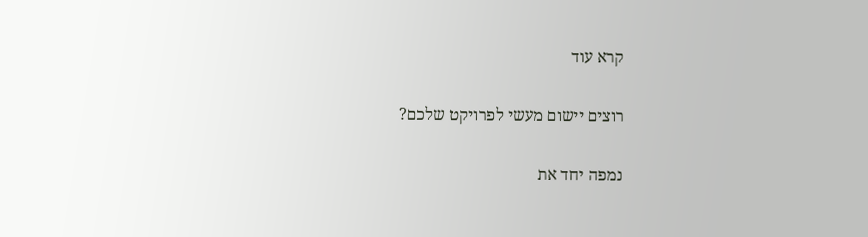קרא עוד

רוצים יישום מעשי לפרויקט שלכם?

נמפה יחד את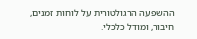ההשפעה הרגולטורית על לוחות זמנים, חיבור, ומודל כלכלי.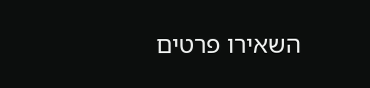השאירו פרטים